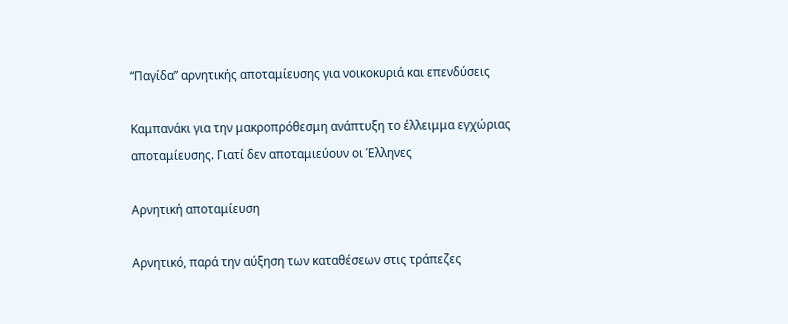“Παγίδα” αρνητικής αποταμίευσης για νοικοκυριά και επενδύσεις

Καμπανάκι για την μακροπρόθεσμη ανάπτυξη το έλλειμμα εγχώριας αποταμίευσης. Γιατί δεν αποταμιεύουν οι Έλληνες

Αρνητική αποταμίευση

Αρνητικό, παρά την αύξηση των καταθέσεων στις τράπεζες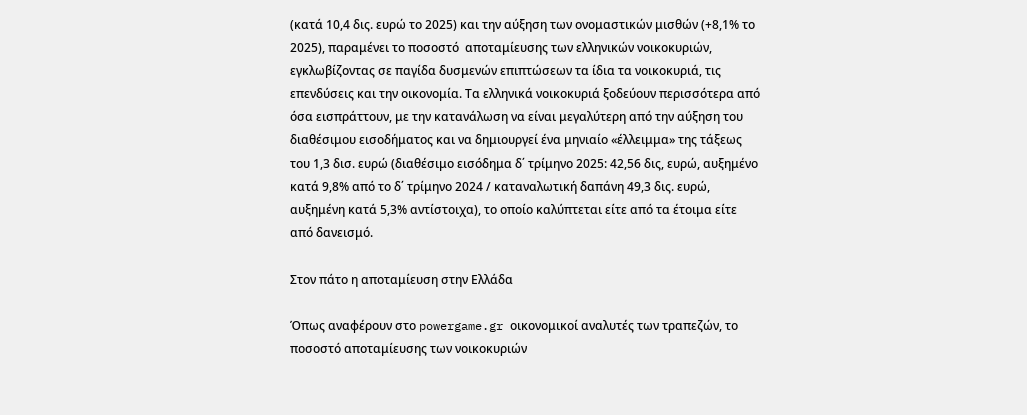(κατά 10,4 δις. ευρώ το 2025) και την αύξηση των ονομαστικών μισθών (+8,1% το 2025), παραμένει το ποσοστό  αποταμίευσης των ελληνικών νοικοκυριών, εγκλωβίζοντας σε παγίδα δυσμενών επιπτώσεων τα ίδια τα νοικοκυριά, τις επενδύσεις και την οικονομία. Τα ελληνικά νοικοκυριά ξοδεύουν περισσότερα από όσα εισπράττουν, με την κατανάλωση να είναι μεγαλύτερη από την αύξηση του διαθέσιμου εισοδήματος και να δημιουργεί ένα μηνιαίο «έλλειμμα» της τάξεως του 1,3 δισ. ευρώ (διαθέσιμο εισόδημα δ΄ τρίμηνο 2025: 42,56 δις, ευρώ, αυξημένο κατά 9,8% από το δ΄ τρίμηνο 2024 / καταναλωτική δαπάνη 49,3 δις. ευρώ, αυξημένη κατά 5,3% αντίστοιχα), το οποίο καλύπτεται είτε από τα έτοιμα είτε από δανεισμό.

Στον πάτο η αποταμίευση στην Ελλάδα

Όπως αναφέρουν στο powergame.gr οικονομικοί αναλυτές των τραπεζών, το ποσοστό αποταμίευσης των νοικοκυριών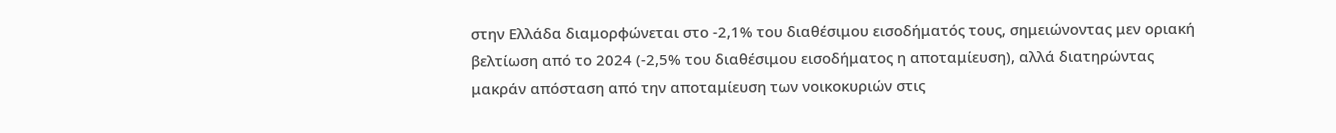στην Ελλάδα διαμορφώνεται στο -2,1% του διαθέσιμου εισοδήματός τους, σημειώνοντας μεν οριακή βελτίωση από το 2024 (-2,5% του διαθέσιμου εισοδήματος η αποταμίευση), αλλά διατηρώντας μακράν απόσταση από την αποταμίευση των νοικοκυριών στις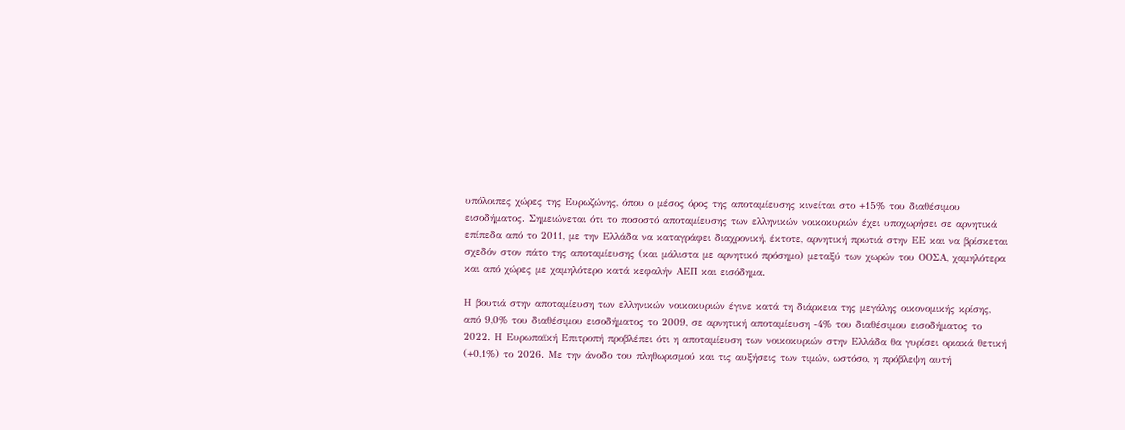υπόλοιπες χώρες της Ευρωζώνης, όπου ο μέσος όρος της αποταμίευσης κινείται στο +15% του διαθέσιμου εισοδήματος. Σημειώνεται ότι το ποσοστό αποταμίευσης των ελληνικών νοικοκυριών έχει υποχωρήσει σε αρνητικά επίπεδα από το 2011, με την Ελλάδα να καταγράφει διαχρονική, έκτοτε, αρνητική πρωτιά στην ΕΕ και να βρίσκεται σχεδόν στον πάτο της αποταμίευσης (και μάλιστα με αρνητικό πρόσημο) μεταξύ των χωρών του ΟΟΣΑ, χαμηλότερα και από χώρες με χαμηλότερο κατά κεφαλήν ΑΕΠ και εισόδημα.

Η βουτιά στην αποταμίευση των ελληνικών νοικοκυριών έγινε κατά τη διάρκεια της μεγάλης οικονομικής κρίσης, από 9,0% του διαθέσιμου εισοδήματος το 2009, σε αρνητική αποταμίευση -4% του διαθέσιμου εισοδήματος το 2022. Η Ευρωπαϊκή Επιτροπή προβλέπει ότι η αποταμίευση των νοικοκυριών στην Ελλάδα θα γυρίσει οριακά θετική (+0,1%) το 2026. Με την άνοδο του πληθωρισμού και τις αυξήσεις των τιμών, ωστόσο, η πρόβλεψη αυτή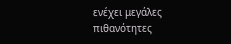ενέχει μεγάλες πιθανότητες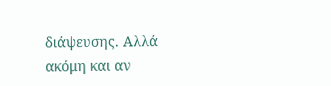διάψευσης. Αλλά ακόμη και αν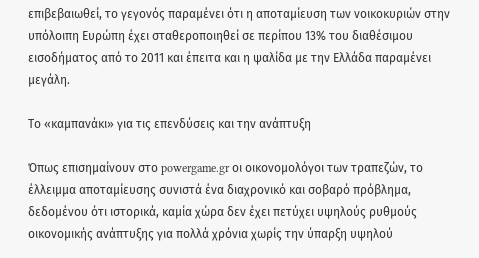επιβεβαιωθεί, το γεγονός παραμένει ότι η αποταμίευση των νοικοκυριών στην υπόλοιπη Ευρώπη έχει σταθεροποιηθεί σε περίπου 13% του διαθέσιμου εισοδήματος από το 2011 και έπειτα και η ψαλίδα με την Ελλάδα παραμένει μεγάλη.

Το «καμπανάκι» για τις επενδύσεις και την ανάπτυξη

Όπως επισημαίνουν στο powergame.gr οι οικονομολόγοι των τραπεζών, το έλλειμμα αποταμίευσης συνιστά ένα διαχρονικό και σοβαρό πρόβλημα, δεδομένου ότι ιστορικά, καμία χώρα δεν έχει πετύχει υψηλούς ρυθμούς οικονομικής ανάπτυξης για πολλά χρόνια χωρίς την ύπαρξη υψηλού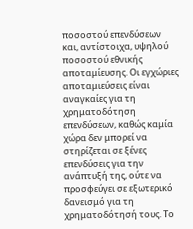ποσοστού επενδύσεων και, αντίστοιχα, υψηλού ποσοστού εθνικής αποταμίευσης. Οι εγχώριες αποταμιεύσεις είναι αναγκαίες για τη χρηματοδότηση επενδύσεων, καθώς καμία χώρα δεν μπορεί να στηρίζεται σε ξένες επενδύσεις για την ανάπτυξή της, ούτε να προσφεύγει σε εξωτερικό δανεισμό για τη χρηματοδότησή τους. Το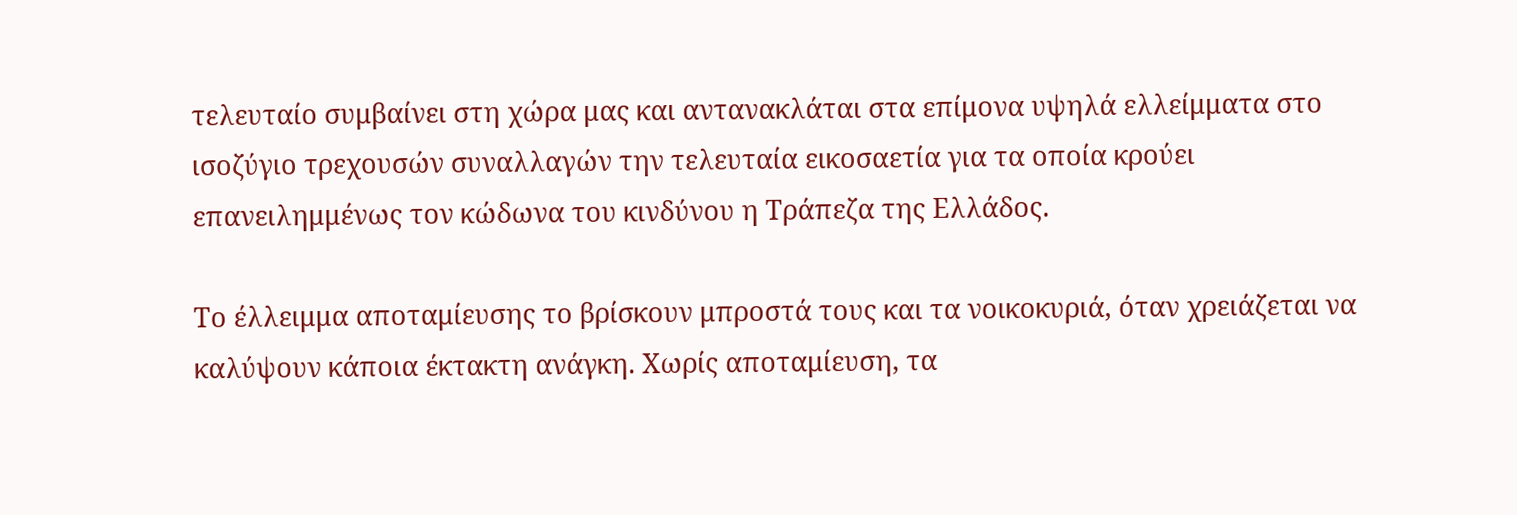τελευταίο συμβαίνει στη χώρα μας και αντανακλάται στα επίμονα υψηλά ελλείμματα στο ισοζύγιο τρεχουσών συναλλαγών την τελευταία εικοσαετία για τα οποία κρούει επανειλημμένως τον κώδωνα του κινδύνου η Τράπεζα της Ελλάδος.

Το έλλειμμα αποταμίευσης το βρίσκουν μπροστά τους και τα νοικοκυριά, όταν χρειάζεται να καλύψουν κάποια έκτακτη ανάγκη. Χωρίς αποταμίευση, τα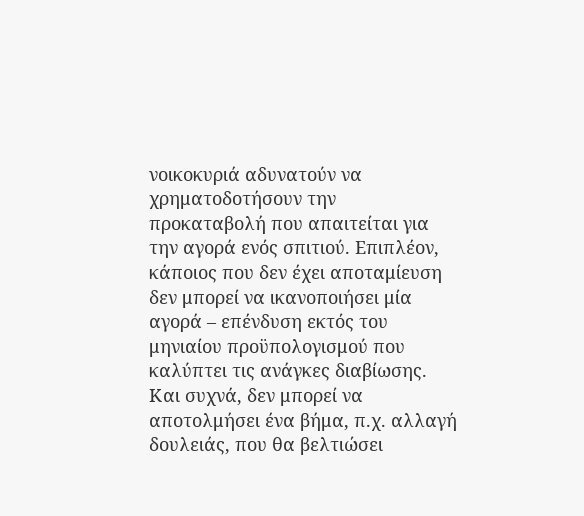νοικοκυριά αδυνατούν να χρηματοδοτήσουν την προκαταβολή που απαιτείται για την αγορά ενός σπιτιού. Επιπλέον, κάποιος που δεν έχει αποταμίευση δεν μπορεί να ικανοποιήσει μία αγορά – επένδυση εκτός του μηνιαίου προϋπολογισμού που καλύπτει τις ανάγκες διαβίωσης. Και συχνά, δεν μπορεί να αποτολμήσει ένα βήμα, π.χ. αλλαγή δουλειάς, που θα βελτιώσει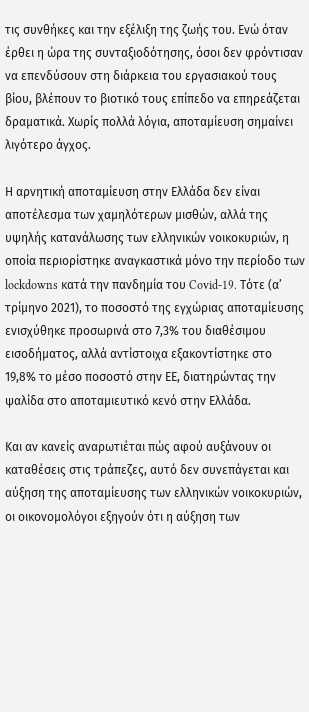τις συνθήκες και την εξέλιξη της ζωής του. Ενώ όταν έρθει η ώρα της συνταξιοδότησης, όσοι δεν φρόντισαν να επενδύσουν στη διάρκεια του εργασιακού τους βίου, βλέπουν το βιοτικό τους επίπεδο να επηρεάζεται δραματικά. Χωρίς πολλά λόγια, αποταμίευση σημαίνει λιγότερο άγχος.

Η αρνητική αποταμίευση στην Ελλάδα δεν είναι αποτέλεσμα των χαμηλότερων μισθών, αλλά της υψηλής κατανάλωσης των ελληνικών νοικοκυριών, η οποία περιορίστηκε αναγκαστικά μόνο την περίοδο των lockdowns κατά την πανδημία του Covid-19. Τότε (α’ τρίμηνο 2021), το ποσοστό της εγχώριας αποταμίευσης ενισχύθηκε προσωρινά στο 7,3% του διαθέσιμου εισοδήματος, αλλά αντίστοιχα εξακοντίστηκε στο 19,8% το μέσο ποσοστό στην ΕΕ, διατηρώντας την ψαλίδα στο αποταμιευτικό κενό στην Ελλάδα.

Και αν κανείς αναρωτιέται πώς αφού αυξάνουν οι καταθέσεις στις τράπεζες, αυτό δεν συνεπάγεται και αύξηση της αποταμίευσης των ελληνικών νοικοκυριών, οι οικονομολόγοι εξηγούν ότι η αύξηση των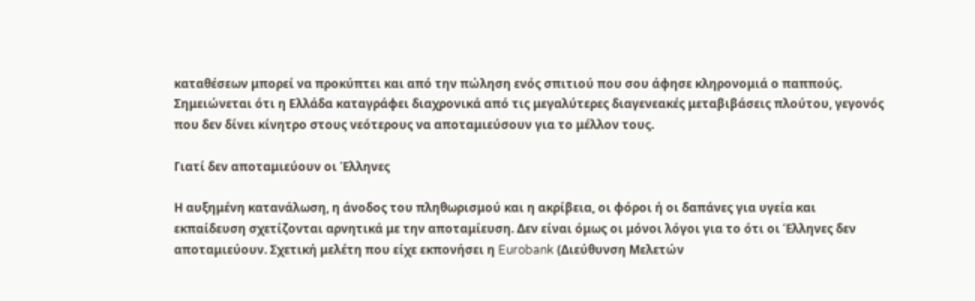καταθέσεων μπορεί να προκύπτει και από την πώληση ενός σπιτιού που σου άφησε κληρονομιά ο παππούς. Σημειώνεται ότι η Ελλάδα καταγράφει διαχρονικά από τις μεγαλύτερες διαγενεακές μεταβιβάσεις πλούτου, γεγονός που δεν δίνει κίνητρο στους νεότερους να αποταμιεύσουν για το μέλλον τους.

Γιατί δεν αποταμιεύουν οι Έλληνες

Η αυξημένη κατανάλωση, η άνοδος του πληθωρισμού και η ακρίβεια, οι φόροι ή οι δαπάνες για υγεία και εκπαίδευση σχετίζονται αρνητικά με την αποταμίευση. Δεν είναι όμως οι μόνοι λόγοι για το ότι οι Έλληνες δεν αποταμιεύουν. Σχετική μελέτη που είχε εκπονήσει η Eurobank (Διεύθυνση Μελετών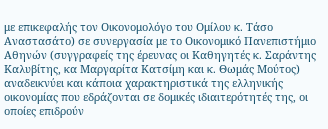με επικεφαλής τον Οικονομολόγο του Ομίλου κ. Τάσο Αναστασάτο) σε συνεργασία με το Οικονομικό Πανεπιστήμιο Αθηνών (συγγραφείς της έρευνας οι Καθηγητές κ. Σαράντης Καλυβίτης, κα Μαργαρίτα Κατσίμη και κ. Θωμάς Μούτος) αναδεικνύει και κάποια χαρακτηριστικά της ελληνικής οικονομίας που εδράζονται σε δομικές ιδιαιτερότητές της, οι οποίες επιδρούν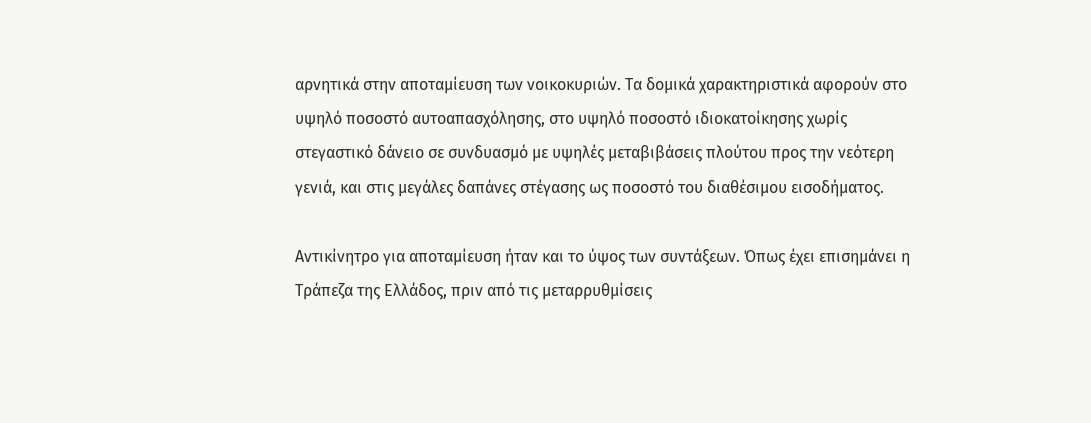αρνητικά στην αποταμίευση των νοικοκυριών. Τα δομικά χαρακτηριστικά αφορούν στο υψηλό ποσοστό αυτοαπασχόλησης, στο υψηλό ποσοστό ιδιοκατοίκησης χωρίς στεγαστικό δάνειο σε συνδυασμό με υψηλές μεταβιβάσεις πλούτου προς την νεότερη γενιά, και στις μεγάλες δαπάνες στέγασης ως ποσοστό του διαθέσιμου εισοδήματος.

Αντικίνητρο για αποταμίευση ήταν και το ύψος των συντάξεων. Όπως έχει επισημάνει η Τράπεζα της Ελλάδος, πριν από τις μεταρρυθμίσεις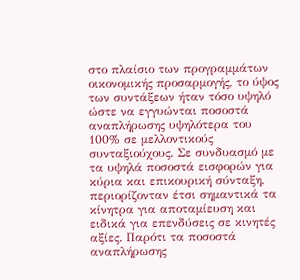στο πλαίσιο των προγραμμάτων οικονομικής προσαρμογής, το ύψος των συντάξεων ήταν τόσο υψηλό ώστε να εγγυώνται ποσοστά αναπλήρωσης υψηλότερα του 100% σε μελλοντικούς συνταξιούχους. Σε συνδυασμό με τα υψηλά ποσοστά εισφορών για κύρια και επικουρική σύνταξη, περιορίζονταν έτσι σημαντικά τα κίνητρα για αποταμίευση και ειδικά για επενδύσεις σε κινητές αξίες. Παρότι τα ποσοστά αναπλήρωσης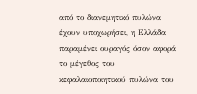από το διανεμητικό πυλώνα έχουν υποχωρήσει, η Ελλάδα παραμένει ουραγός όσον αφορά το μέγεθος του κεφαλαιοποιητικού πυλώνα του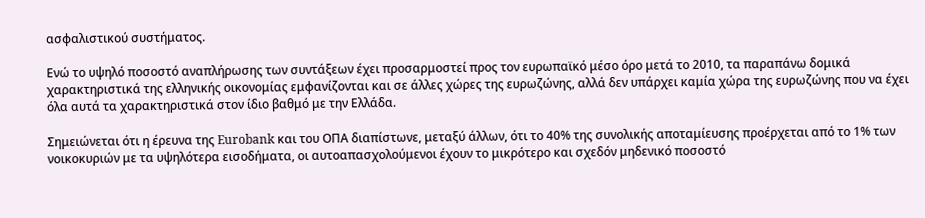ασφαλιστικού συστήματος.

Ενώ το υψηλό ποσοστό αναπλήρωσης των συντάξεων έχει προσαρμοστεί προς τον ευρωπαϊκό μέσο όρο μετά το 2010, τα παραπάνω δομικά χαρακτηριστικά της ελληνικής οικονομίας εμφανίζονται και σε άλλες χώρες της ευρωζώνης, αλλά δεν υπάρχει καμία χώρα της ευρωζώνης που να έχει όλα αυτά τα χαρακτηριστικά στον ίδιο βαθμό με την Ελλάδα.

Σημειώνεται ότι η έρευνα της Eurobank και του ΟΠΑ διαπίστωνε, μεταξύ άλλων, ότι το 40% της συνολικής αποταμίευσης προέρχεται από το 1% των νοικοκυριών με τα υψηλότερα εισοδήματα, οι αυτοαπασχολούμενοι έχουν το μικρότερο και σχεδόν μηδενικό ποσοστό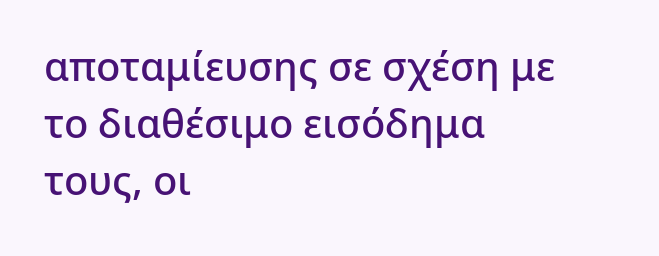αποταμίευσης σε σχέση με το διαθέσιμο εισόδημα τους, οι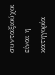συνταξιούχοι είναι η κατηγορία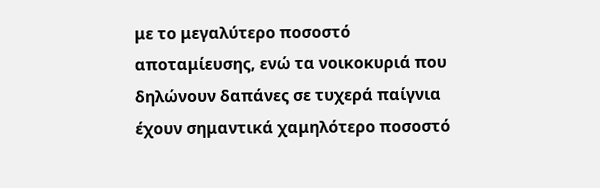με το μεγαλύτερο ποσοστό αποταμίευσης, ενώ τα νοικοκυριά που δηλώνουν δαπάνες σε τυχερά παίγνια έχουν σημαντικά χαμηλότερο ποσοστό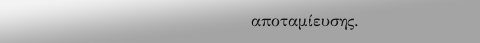αποταμίευσης.